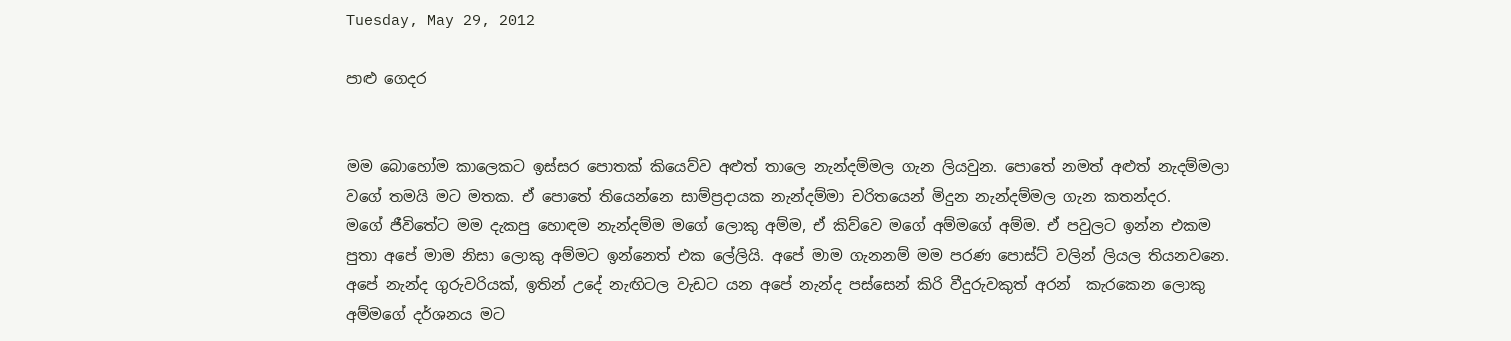Tuesday, May 29, 2012

පාළු ගෙදර


මම බොහෝම කාලෙකට ඉස්සර පොතක් කියෙව්ව අළුත් තාලෙ නැන්දම්මල ගැන ලියවුන. පොතේ නමත් අළුත් නැදම්මලා වගේ තමයි මට මතක. ඒ පොතේ තියෙන්නෙ සාම්ප්‍රදායක නැන්දම්මා චරිතයෙන් මිදුන නැන්දම්මල ගැන කතන්දර.
මගේ ජීවිතේට මම දැකපු හොඳම නැන්දම්ම මගේ ලොකු අම්ම, ඒ කිව්වෙ මගේ අම්මගේ අම්ම. ඒ පවුලට ඉන්න එකම පුතා අපේ මාම නිසා ලොකු අම්මට ඉන්නෙත් එක ලේලියි. අපේ මාම ගැනනම් මම පරණ පොස්ට් වලින් ලියල තියනවනෙ. අපේ නැන්ද ගුරුවරියක්, ඉතින් උදේ නැඟිටල වැඩට යන අපේ නැන්ද පස්සෙන් කිරි වීදුරුවකුත් අරන්  කැරකෙන ලොකු අම්මගේ දර්ශනය මට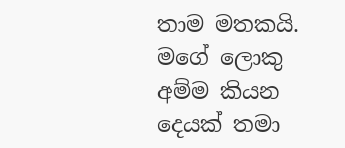තාම මතකයි.  මගේ ලොකු අම්ම කියන දෙයක් තමා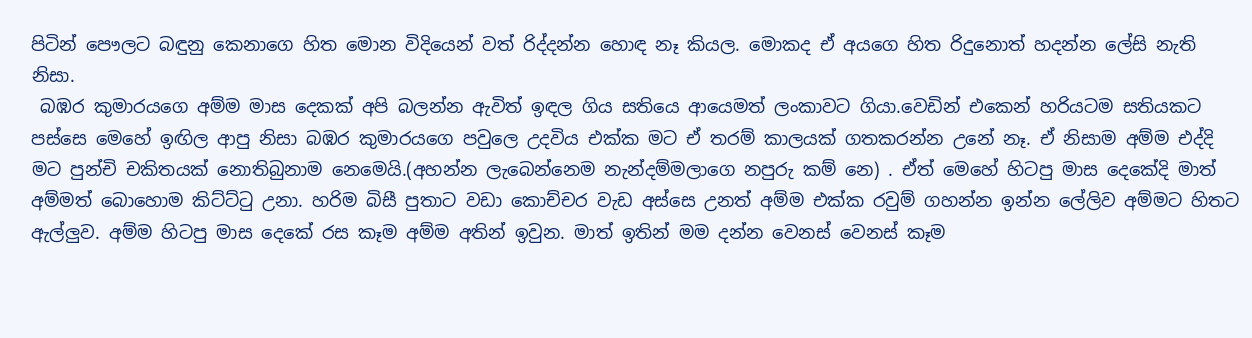පිටින් පෞලට බඳුනු කෙනාගෙ හිත මොන විදියෙන් වත් රිද්දන්න හොඳ නෑ කියල. මොකද ඒ අයගෙ හිත රිදුනොත් හදන්න ලේසි නැති නිසා.
 බඹර කුමාරයගෙ අම්ම මාස දෙකක් අපි බලන්න ඇවිත් ඉඳල ගිය සතියෙ ආයෙමත් ලංකාවට ගියා.වෙඩින් එකෙන් හරියටම සතියකට පස්සෙ මෙහේ ඉඟිල ආපු නිසා බඹර කුමාරයගෙ පවුලෙ උදවිය එක්ක මට ඒ තරම් කාලයක් ගතකරන්න උනේ නෑ. ඒ නිසාම අම්ම එද්දි මට පුන්චි චකිතයක් නොතිබුනාම නෙමෙයි.(අහන්න ලැබෙන්නෙම නැන්දම්මලාගෙ නපුරු කම් නෙ) . ඒත් මෙහේ හිටපු මාස දෙකේදි මාත් අම්මත් බොහොම කිට්ට්‍ටු උනා. හරිම බිසී පුතාට වඩා කොච්චර වැඩ අස්සෙ උනත් අම්ම එක්ක රවුම් ගහන්න ඉන්න ලේලිව අම්මට හිතට ඇල්ලුව. අම්ම හිටපු මාස දෙකේ රස කෑම අම්ම අතින් ඉවුන. මාත් ඉතින් මම දන්න වෙනස් වෙනස් කෑම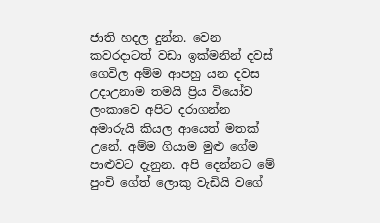ජාති හදල දුන්න. වෙන කවරදාටත් වඩා ඉක්මනින් දවස් ගෙවිල අම්ම ආපහු යන දවස උදාඋනාම තමයි ප්‍රිය වියෝව ලංකාවෙ අපිට දරාගන්න අමාරුයි කියල ආයෙත් මතක් උනේ. අම්ම ගියාම මුළු ගේම පාළුවට දැනුන. අපි දෙන්නට මේ පුංචි ගේත් ලොකු වැඩියි වගේ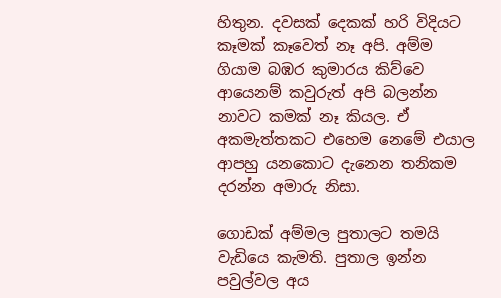හිතුන. දවසක් දෙකක් හරි විදියට කෑමක් කෑවෙත් නෑ අපි. අම්ම ගියාම බඹර කුමාරය කිව්වෙ ආයෙනම් කවුරුත් අපි බලන්න නාවට කමක් නෑ කියල. ඒ අකමැත්තකට එහෙම නෙමේ එයාල ආපහු යනකොට දැනෙන තනිකම දරන්න අමාරු නිසා.

ගොඩක් අම්මල පුතාලට තමයි වැඩියෙ කැමති. පුතාල ඉන්න පවුල්වල අය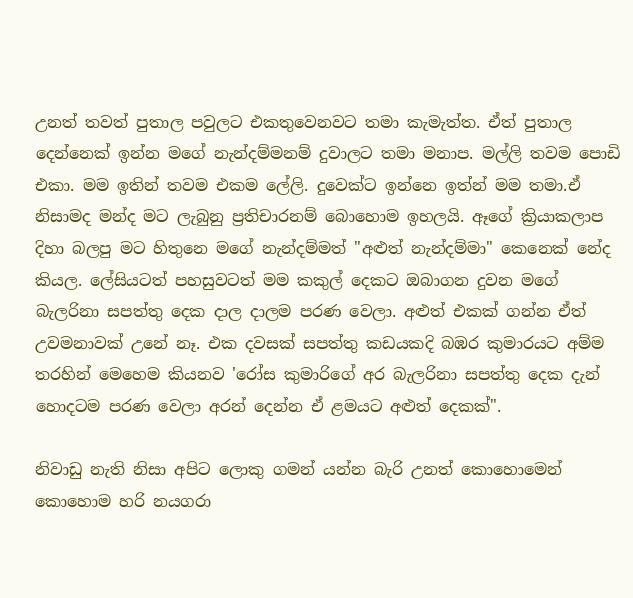උනත් තවත් පුතාල පවුලට එකතුවෙනවට තමා කැමැත්ත. ඒත් පුතාල දෙන්නෙක් ඉන්න මගේ නැන්දම්මනම් දුවාලට තමා මනාප. මල්ලි තවම පොඩි එකා. මම ඉතින් තවම එකම ලේලි. දුවෙක්ට ඉන්නෙ ඉත්න් මම තමා.ඒ නිසාමද මන්ද මට ලැබුනු ප්‍රතිචාරනම් බොහොම ඉහලයි. ඈගේ ක්‍රියාකලාප දිහා බලපු මට හිතුනෙ මගේ නැන්දම්මත් "අළුත් නැන්දම්මා" කෙනෙක් නේද කියල. ලේසියටත් පහසුවටත් මම කකුල් දෙකට ඔබාගන දුවන මගේ බැලරිනා සපත්තු දෙක දාල දාලම පරණ වෙලා. අළුත් එකක් ගන්න ඒත් උවමනාවක් උනේ නෑ. එක දවසක් සපත්තු කඩයකදි බඹර කුමාරයට අම්ම තරහින් මෙහෙම කියනව 'රෝස කුමාරිගේ අර බැලරිනා සපත්තු දෙක දැන් හොදටම පරණ වෙලා අරන් දෙන්න ඒ ළමයට අළුත් දෙකක්".

නිවාඩු නැති නිසා අපිට ලොකු ගමන් යන්න බැරි උනත් කොහොමෙන් කොහොම හරි නයගරා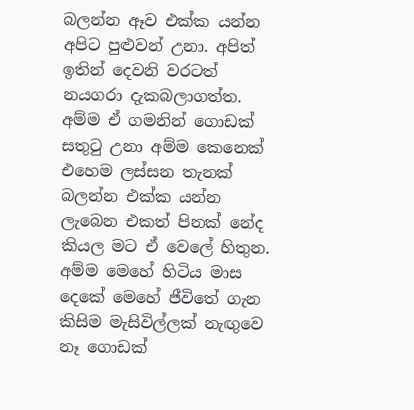බලන්න ඈව එක්ක යන්න අපිට පුළුවන් උනා. අපිත් ඉතින් දෙවනි වරටත් නයගරා දැකබලාගත්ත.  අම්ම ඒ ගමනින් ගොඩක් සතු‍ටු උනා අම්ම කෙනෙක් එහෙම ලස්සන තැනක් බලන්න එක්ක යන්න ලැබෙන එකත් පිනක් නේද කියල මට ඒ වෙලේ හිතුන. අම්ම මෙහේ හිටිය මාස දෙකේ මෙහේ ජීවිතේ ගැන කිසිම මැසිවිල්ලක් නැඟුවෙ නෑ ගොඩක්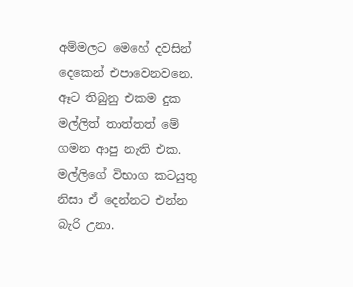අම්මලට මෙහේ දවසින් දෙකෙන් එපාවෙනවනෙ. ඈට තිබුනු එකම දුක මල්ලිත් තාත්තත් මේ ගමන ආපු නැති එක. මල්ලිගේ විභාග කටයුතු නිසා ඒ දෙන්නට එන්න බැරි උනා.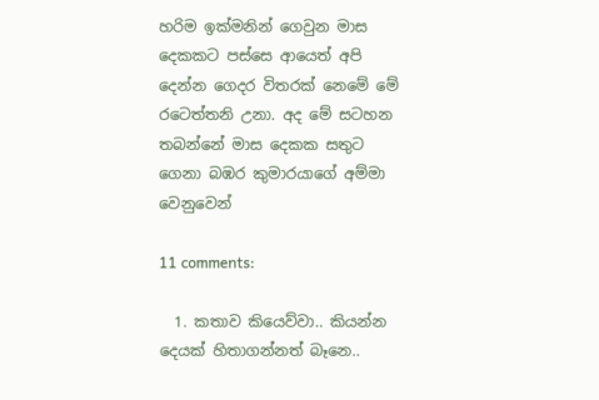හරිම ඉක්මනින් ගෙවුන මාස දෙකකට පස්සෙ ආයෙත් අපි දෙන්න ගෙදර විතරක් නෙමේ මේ රටෙත්තනි උනා. අද මේ සටහන තබන්නේ මාස දෙකක සතුට ගෙනා බඹර කුමාරයාගේ අම්මා වෙනුවෙන්

11 comments:

  1. කතාව කියෙව්වා.. කියන්න දෙයක් හිතාගන්නත් බෑනෙ..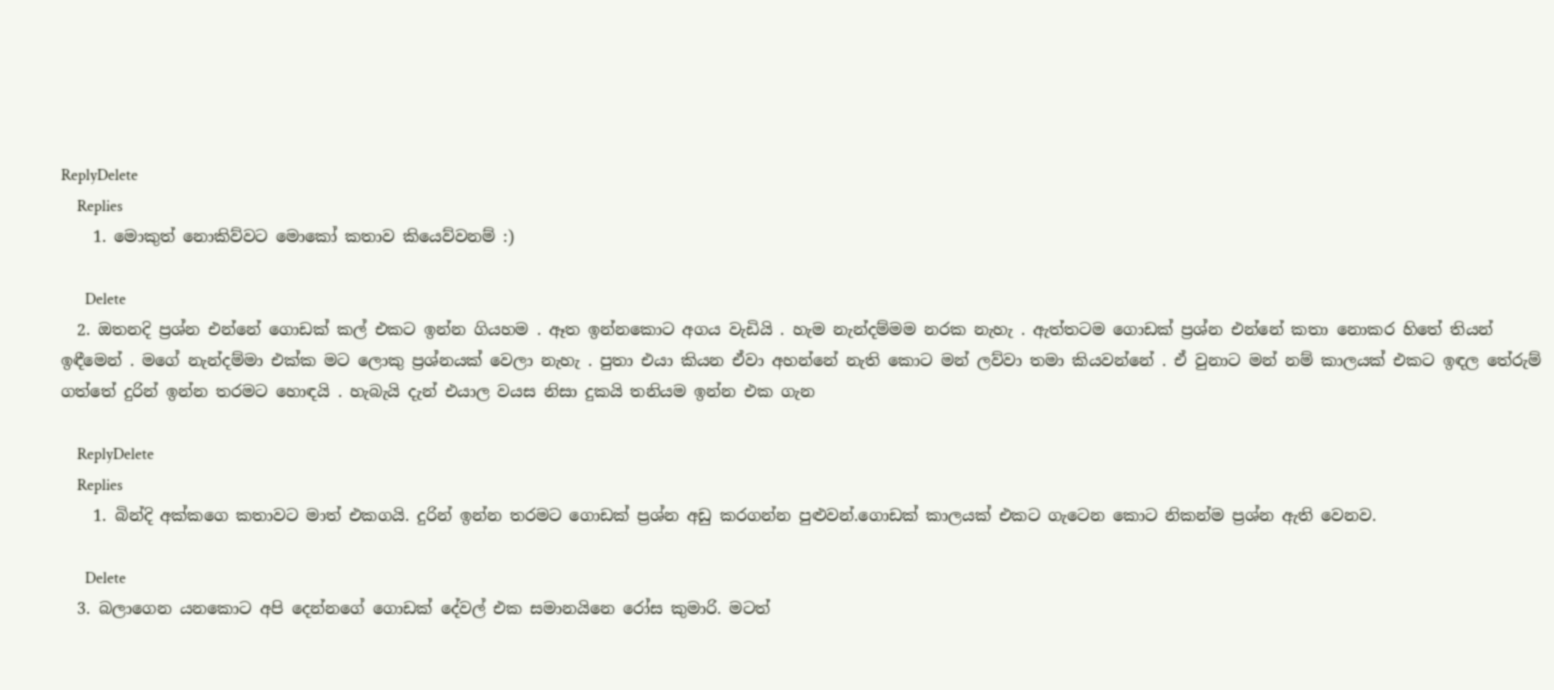ReplyDelete
    Replies
    1. මොකුත් නොකිව්වට මොකෝ කතාව කියෙව්වනම් :)

      Delete
  2. ඔතනදි ප්‍රශ්න එන්නේ ගොඩක් කල් එකට ඉන්න ගියහම . ඈත ඉන්නකොට අගය වැඩියි . හැම නැන්දම්මම නරක නැහැ . ඇත්තටම ගොඩක් ප්‍රශ්න එන්නේ කතා නොකර හිතේ තියන් ඉඳීමෙන් . මගේ නැන්දම්මා එක්ක මට ලොකු ප්‍රශ්නයක් වෙලා නැහැ . පුතා එයා කියන ඒවා අහන්නේ නැති කොට මන් ලව්වා තමා කියවන්නේ . ඒ වුනාට මන් නම් කාලයක් එකට ඉඳල තේරුම් ගත්තේ දුරින් ඉන්න තරමට හොඳයි . හැබැයි දැන් එයාල වයස නිසා දුකයි තනියම ඉන්න එක ගැන

    ReplyDelete
    Replies
    1. බින්දි අක්කගෙ කතාවට මාත් එකගයි. දුරින් ඉන්න තරමට ගොඩක් ප්‍රශ්න අඩු කරගන්න පුළුවන්.ගොඩක් කාලයක් එකට ගැටෙන කොට නිකන්ම ප්‍රශ්න ඇති වෙනව.

      Delete
  3. බලාගෙන යනකොට අපි දෙන්නගේ ගොඩක් දේවල් එක සමානයිනෙ රෝස කුමාරි. මටත්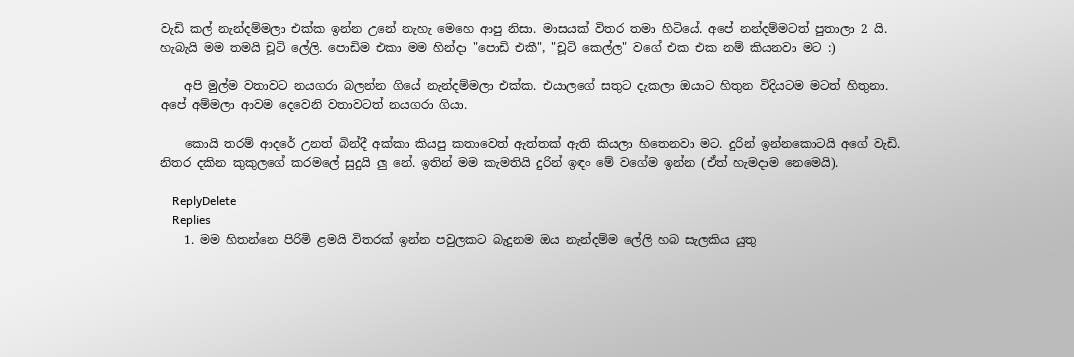වැඩි කල් නැන්දම්මලා එක්ක ඉන්න උනේ නැහැ මෙහෙ ආපු නිසා. මාසයක් විතර තමා හිටියේ. අපේ නන්දම්මටත් පුතාලා 2 යි. හැබැයි මම තමයි චූටි ලේලි. පොඩිම එකා මම හින්දා "පොඩි එකී", "චූටි කෙල්ල" වගේ එක එක නම් කියනවා මට :)

    අපි මුල්ම වතාවට නයගරා බලන්න ගියේ නැන්දම්මලා එක්ක. එයාලගේ සතුට දැකලා ඔයාට හිතුන විදියටම මටත් හිතුනා. අපේ අම්මලා ආවම දෙවෙනි වතාවටත් නයගරා ගියා.

    කොයි තරම් ආදරේ උනත් බින්දී අක්කා කියපු කතාවෙත් ඇත්තක් ඇති කියලා හිතෙනවා මට. දුරින් ඉන්නකොටයි අගේ වැඩි. නිතර දකින කුකුලගේ කරමලේ සුදුයි ලු නේ. ඉතින් මම කැමතියි දුරින් ඉඳං මේ වගේම ඉන්න (ඒත් හැමදාම නෙමෙයි).

    ReplyDelete
    Replies
    1. මම හිතන්නෙ පිරිමි ළමයි විතරක් ඉන්න පවුලකට බැදුනම ඔය නැන්දම්ම ලේලි හබ සැලකිය යුතු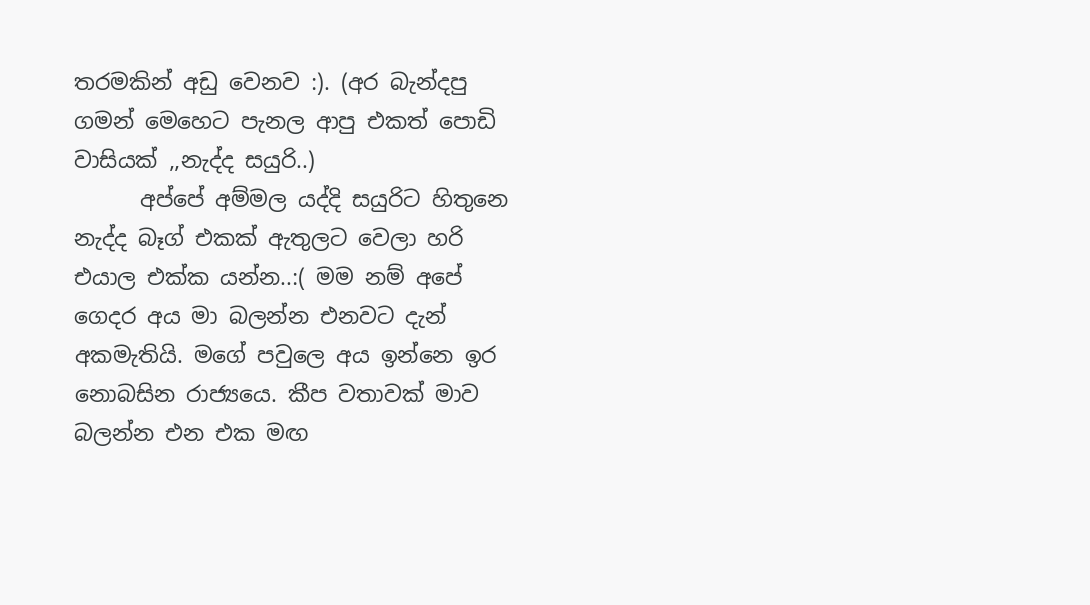තරමකින් අඩු වෙනව :). (අර බැන්දපු ගමන් මෙහෙට පැනල ආපු එකත් පොඩි වාසියක් ,,නැද්ද සයුරි..)
      අප්පේ අම්මල යද්දි සයුරිට හිතුනෙ නැද්ද බෑග් එකක් ඇතුලට වෙලා හරි එයාල එක්ක යන්න..:( මම නම් අපේ ගෙදර අය මා බලන්න එනවට දැන් අකමැතියි. මගේ පවුලෙ අය ඉන්නෙ ඉර නොබසින රාජ්‍යයෙ. කීප වතාවක් මාව බලන්න එන එක මඟ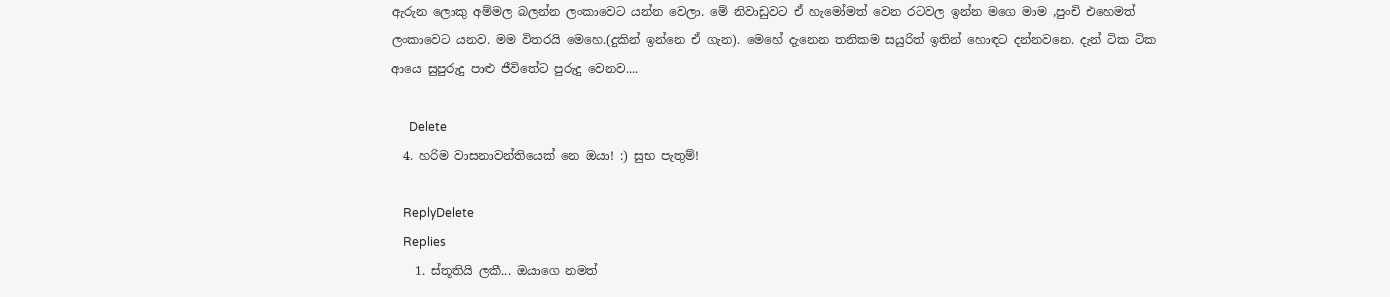ඇරුන ලොකු අම්මල බලන්න ලංකාවෙට යන්න වෙලා. මේ නිවාඩුවට ඒ හැමෝමත් වෙන රටවල ඉන්න මගෙ මාම ,පුංචි එහෙමත් ලංකාවෙට යනව. මම විතරයි මෙහෙ.(දුකින් ඉන්නෙ ඒ ගැන). මෙහේ දැනෙන තනිකම සයුරිත් ඉතින් හොඳට දන්නවනෙ. දැන් ටික ටික ආයෙ සුපුරුදු පාළු ජීවිතේට පුරුදු වෙනව....

      Delete
  4. හරිම වාසනාවන්තියෙක් නෙ ඔයා! :) සුභ පැතුම්!

    ReplyDelete
    Replies
    1. ස්තූතියි ලකී... ඔයාගෙ නමත්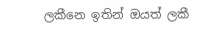ලකීනෙ ඉතින් ඔයත් ලකී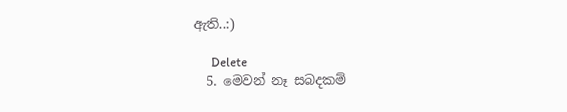ඇති..:)

      Delete
  5. මෙවන් නෑ සබදකම්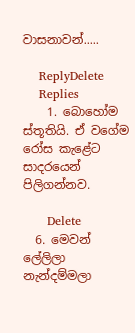වාසනාවන්.....

    ReplyDelete
    Replies
    1. බොහෝම ස්තූතියි. ඒ වගේම රෝස කැළේට සාදරයෙන් පිලිගන්නව.

      Delete
  6. මෙවන් ලේලිලා නැන්දම්මලා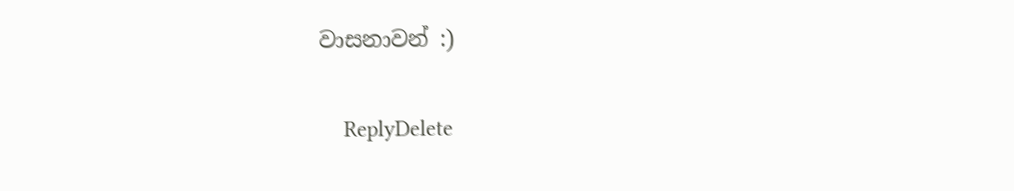වාසනාවන් :)

    ReplyDelete